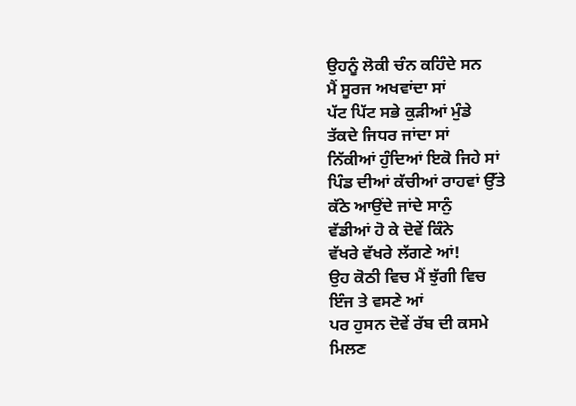ਉਹਨੂੰ ਲੋਕੀ ਚੰਨ ਕਹਿੰਦੇ ਸਨ
ਮੈਂ ਸੂਰਜ ਅਖਵਾਂਦਾ ਸਾਂ
ਪੱਟ ਪਿੱਟ ਸਭੇ ਕੁੜੀਆਂ ਮੁੰਡੇ
ਤੱਕਦੇ ਜਿਧਰ ਜਾਂਦਾ ਸਾਂ
ਨਿੱਕੀਆਂ ਹੁੰਦਿਆਂ ਇਕੋ ਜਿਹੇ ਸਾਂ
ਪਿੰਡ ਦੀਆਂ ਕੱਚੀਆਂ ਰਾਹਵਾਂ ਉੱਤੇ
ਕੱਠੇ ਆਉਂਦੇ ਜਾਂਦੇ ਸਾਨੁੰ
ਵੱਡੀਆਂ ਹੋ ਕੇ ਦੋਵੇਂ ਕਿੰਨੇ
ਵੱਖਰੇ ਵੱਖਰੇ ਲੱਗਣੇ ਆਂ!
ਉਹ ਕੋਠੀ ਵਿਚ ਮੈਂ ਝੁੱਗੀ ਵਿਚ
ਇੰਜ ਤੇ ਵਸਣੇ ਆਂ
ਪਰ ਹੁਸਨ ਦੋਵੇਂ ਰੱਬ ਦੀ ਕਸਮੇ
ਮਿਲਣ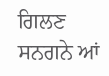ਗਿਲਣ ਸਨਗਨੇ ਆਂ